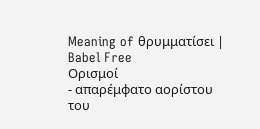Meaning of θρυμματίσει | Babel Free
Ορισμοί
- απαρέμφατο αορίστου του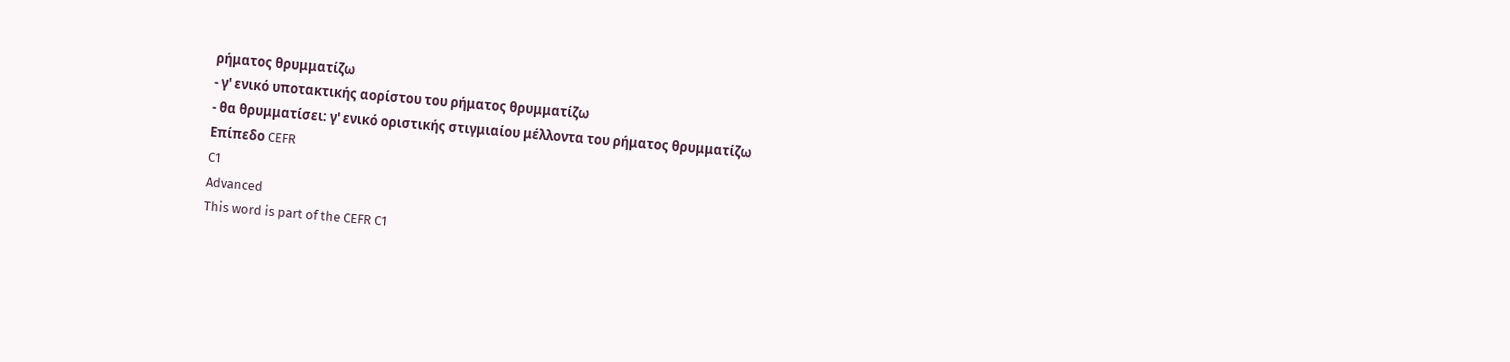ρήματος θρυμματίζω
- γ' ενικό υποτακτικής αορίστου του ρήματος θρυμματίζω
- θα θρυμματίσει: γ' ενικό οριστικής στιγμιαίου μέλλοντα του ρήματος θρυμματίζω
Επίπεδο CEFR
C1
Advanced
This word is part of the CEFR C1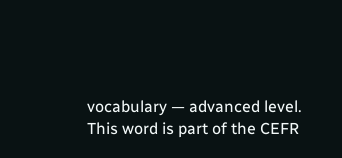vocabulary — advanced level.
This word is part of the CEFR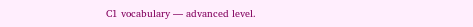C1 vocabulary — advanced level.